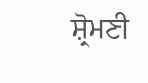ਸ਼੍ਰੋਮਣੀ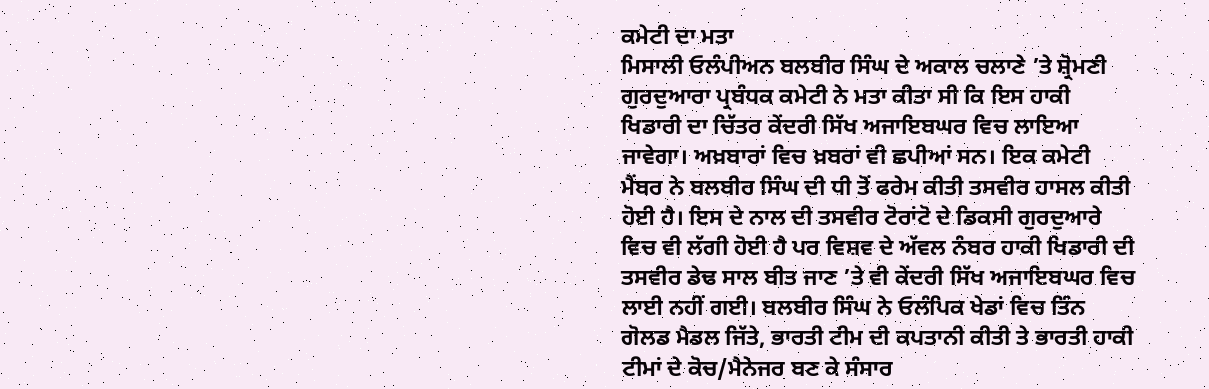ਕਮੇਟੀ ਦਾ ਮਤਾ
ਮਿਸਾਲੀ ਓਲੰਪੀਅਨ ਬਲਬੀਰ ਸਿੰਘ ਦੇ ਅਕਾਲ ਚਲਾਣੇ ’ਤੇ ਸ਼੍ਰੋਮਣੀ ਗੁਰਦੁਆਰਾ ਪ੍ਰਬੰਧਕ ਕਮੇਟੀ ਨੇ ਮਤਾ ਕੀਤਾ ਸੀ ਕਿ ਇਸ ਹਾਕੀ ਖਿਡਾਰੀ ਦਾ ਚਿੱਤਰ ਕੇਂਦਰੀ ਸਿੱਖ ਅਜਾਇਬਘਰ ਵਿਚ ਲਾਇਆ ਜਾਵੇਗਾ। ਅਖ਼ਬਾਰਾਂ ਵਿਚ ਖ਼ਬਰਾਂ ਵੀ ਛਪੀਆਂ ਸਨ। ਇਕ ਕਮੇਟੀ ਮੈਂਬਰ ਨੇ ਬਲਬੀਰ ਸਿੰਘ ਦੀ ਧੀ ਤੋਂ ਫਰੇਮ ਕੀਤੀ ਤਸਵੀਰ ਹਾਸਲ ਕੀਤੀ ਹੋਈ ਹੈ। ਇਸ ਦੇ ਨਾਲ ਦੀ ਤਸਵੀਰ ਟੋਰਾਂਟੋ ਦੇ ਡਿਕਸੀ ਗੁਰਦੁਆਰੇ ਵਿਚ ਵੀ ਲੱਗੀ ਹੋਈ ਹੈ ਪਰ ਵਿਸ਼ਵ ਦੇ ਅੱਵਲ ਨੰਬਰ ਹਾਕੀ ਖਿਡਾਰੀ ਦੀ ਤਸਵੀਰ ਡੇਢ ਸਾਲ ਬੀਤ ਜਾਣ ’ਤੇ ਵੀ ਕੇਂਦਰੀ ਸਿੱਖ ਅਜਾਇਬਘਰ ਵਿਚ ਲਾਈ ਨਹੀਂ ਗਈ। ਬਲਬੀਰ ਸਿੰਘ ਨੇ ਓਲੰਪਿਕ ਖੇਡਾਂ ਵਿਚ ਤਿੰਨ ਗੋਲਡ ਮੈਡਲ ਜਿੱਤੇ, ਭਾਰਤੀ ਟੀਮ ਦੀ ਕਪਤਾਨੀ ਕੀਤੀ ਤੇ ਭਾਰਤੀ ਹਾਕੀ ਟੀਮਾਂ ਦੇ ਕੋਚ/ਮੈਨੇਜਰ ਬਣ ਕੇ ਸੰਸਾਰ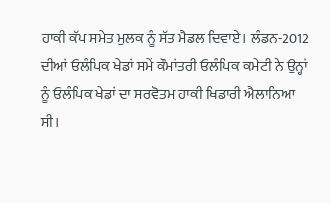ਹਾਕੀ ਕੱਪ ਸਮੇਤ ਮੁਲਕ ਨੂੰ ਸੱਤ ਮੈਡਲ ਦਿਵਾਏ। ਲੰਡਨ-2012 ਦੀਆਂ ਓਲੰਪਿਕ ਖੇਡਾਂ ਸਮੇਂ ਕੌਮਾਂਤਰੀ ਓਲੰਪਿਕ ਕਮੇਟੀ ਨੇ ਉਨ੍ਹਾਂ ਨੂੰ ਓਲੰਪਿਕ ਖੇਡਾਂ ਦਾ ਸਰਵੋਤਮ ਹਾਕੀ ਖਿਡਾਰੀ ਐਲਾਨਿਆ ਸੀ।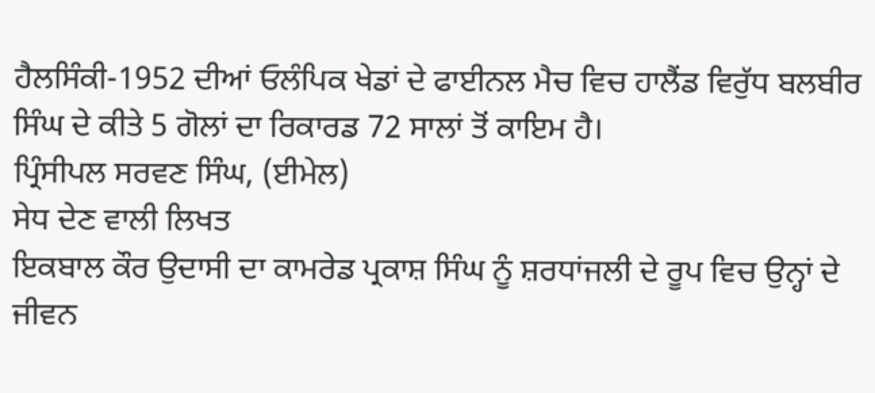ਹੈਲਸਿੰਕੀ-1952 ਦੀਆਂ ਓਲੰਪਿਕ ਖੇਡਾਂ ਦੇ ਫਾਈਨਲ ਮੈਚ ਵਿਚ ਹਾਲੈਂਡ ਵਿਰੁੱਧ ਬਲਬੀਰ ਸਿੰਘ ਦੇ ਕੀਤੇ 5 ਗੋਲਾਂ ਦਾ ਰਿਕਾਰਡ 72 ਸਾਲਾਂ ਤੋਂ ਕਾਇਮ ਹੈ।
ਪ੍ਰਿੰਸੀਪਲ ਸਰਵਣ ਸਿੰਘ, (ਈਮੇਲ)
ਸੇਧ ਦੇਣ ਵਾਲੀ ਲਿਖਤ
ਇਕਬਾਲ ਕੌਰ ਉਦਾਸੀ ਦਾ ਕਾਮਰੇਡ ਪ੍ਰਕਾਸ਼ ਸਿੰਘ ਨੂੰ ਸ਼ਰਧਾਂਜਲੀ ਦੇ ਰੂਪ ਵਿਚ ਉਨ੍ਹਾਂ ਦੇ ਜੀਵਨ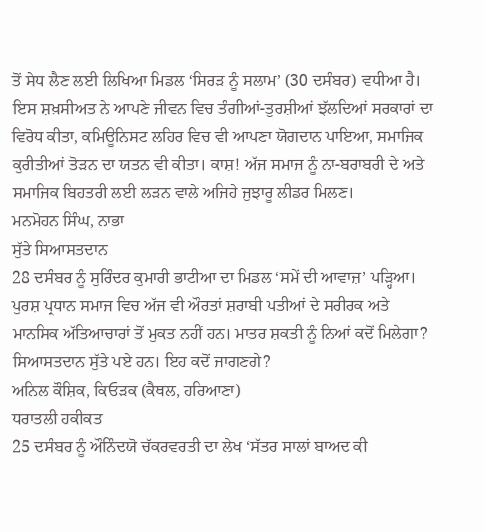ਤੋਂ ਸੇਧ ਲੈਣ ਲਈ ਲਿਖਿਆ ਮਿਡਲ ‘ਸਿਰੜ ਨੂੰ ਸਲਾਮ’ (30 ਦਸੰਬਰ) ਵਧੀਆ ਹੈ। ਇਸ ਸ਼ਖ਼ਸੀਅਤ ਨੇ ਆਪਣੇ ਜੀਵਨ ਵਿਚ ਤੰਗੀਆਂ-ਤੁਰਸ਼ੀਆਂ ਝੱਲਦਿਆਂ ਸਰਕਾਰਾਂ ਦਾ ਵਿਰੋਧ ਕੀਤਾ, ਕਮਿਊਨਿਸਟ ਲਹਿਰ ਵਿਚ ਵੀ ਆਪਣਾ ਯੋਗਦਾਨ ਪਾਇਆ, ਸਮਾਜਿਕ ਕੁਰੀਤੀਆਂ ਤੋੜਨ ਦਾ ਯਤਨ ਵੀ ਕੀਤਾ। ਕਾਸ਼! ਅੱਜ ਸਮਾਜ ਨੂੰ ਨਾ-ਬਰਾਬਰੀ ਦੇ ਅਤੇ ਸਮਾਜਿਕ ਬਿਹਤਰੀ ਲਈ ਲੜਨ ਵਾਲੇ ਅਜਿਹੇ ਜੁਝਾਰੂ ਲੀਡਰ ਮਿਲਣ।
ਮਨਮੋਹਨ ਸਿੰਘ, ਨਾਭਾ
ਸੁੱਤੇ ਸਿਆਸਤਦਾਨ
28 ਦਸੰਬਰ ਨੂੰ ਸੁਰਿੰਦਰ ਕੁਮਾਰੀ ਭਾਟੀਆ ਦਾ ਮਿਡਲ ‘ਸਮੇਂ ਦੀ ਆਵਾਜ਼’ ਪੜ੍ਹਿਆ। ਪੁਰਸ਼ ਪ੍ਰਧਾਨ ਸਮਾਜ ਵਿਚ ਅੱਜ ਵੀ ਔਰਤਾਂ ਸ਼ਰਾਬੀ ਪਤੀਆਂ ਦੇ ਸਰੀਰਕ ਅਤੇ ਮਾਨਸਿਕ ਅੱਤਿਆਚਾਰਾਂ ਤੋਂ ਮੁਕਤ ਨਹੀਂ ਹਨ। ਮਾਤਰ ਸ਼ਕਤੀ ਨੂੰ ਨਿਆਂ ਕਦੋਂ ਮਿਲੇਗਾ? ਸਿਆਸਤਦਾਨ ਸੁੱਤੇ ਪਏ ਹਨ। ਇਹ ਕਦੋਂ ਜਾਗਣਗੇ?
ਅਨਿਲ ਕੌਸ਼ਿਕ, ਕਿਓੜਕ (ਕੈਥਲ, ਹਰਿਆਣਾ)
ਧਰਾਤਲੀ ਹਕੀਕਤ
25 ਦਸੰਬਰ ਨੂੰ ਔਨਿੰਦਯੋ ਚੱਕਰਵਰਤੀ ਦਾ ਲੇਖ ‘ਸੱਤਰ ਸਾਲਾਂ ਬਾਅਦ ਕੀ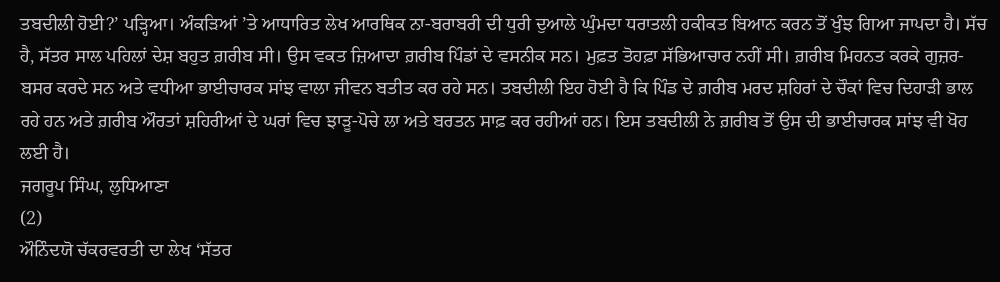ਤਬਦੀਲੀ ਹੋਈ?’ ਪੜ੍ਹਿਆ। ਅੰਕੜਿਆਂ ’ਤੇ ਆਧਾਰਿਤ ਲੇਖ ਆਰਥਿਕ ਨਾ-ਬਰਾਬਰੀ ਦੀ ਧੁਰੀ ਦੁਆਲੇ ਘੁੰਮਦਾ ਧਰਾਤਲੀ ਹਕੀਕਤ ਬਿਆਨ ਕਰਨ ਤੋਂ ਖੁੰਝ ਗਿਆ ਜਾਪਦਾ ਹੈ। ਸੱਚ ਹੈ, ਸੱਤਰ ਸਾਲ ਪਹਿਲਾਂ ਦੇਸ਼ ਬਹੁਤ ਗ਼ਰੀਬ ਸੀ। ਉਸ ਵਕਤ ਜ਼ਿਆਦਾ ਗ਼ਰੀਬ ਪਿੰਡਾਂ ਦੇ ਵਸਨੀਕ ਸਨ। ਮੁਫ਼ਤ ਤੋਹਫ਼ਾ ਸੱਭਿਆਚਾਰ ਨਹੀਂ ਸੀ। ਗ਼ਰੀਬ ਮਿਹਨਤ ਕਰਕੇ ਗੁਜ਼ਰ-ਬਸਰ ਕਰਦੇ ਸਨ ਅਤੇ ਵਧੀਆ ਭਾਈਚਾਰਕ ਸਾਂਝ ਵਾਲਾ ਜੀਵਨ ਬਤੀਤ ਕਰ ਰਹੇ ਸਨ। ਤਬਦੀਲੀ ਇਹ ਹੋਈ ਹੈ ਕਿ ਪਿੰਡ ਦੇ ਗ਼ਰੀਬ ਮਰਦ ਸ਼ਹਿਰਾਂ ਦੇ ਚੌਕਾਂ ਵਿਚ ਦਿਹਾੜੀ ਭਾਲ ਰਹੇ ਹਨ ਅਤੇ ਗ਼ਰੀਬ ਔਰਤਾਂ ਸ਼ਹਿਰੀਆਂ ਦੇ ਘਰਾਂ ਵਿਚ ਝਾੜੂ-ਪੋਚੇ ਲਾ ਅਤੇ ਬਰਤਨ ਸਾਫ਼ ਕਰ ਰਹੀਆਂ ਹਨ। ਇਸ ਤਬਦੀਲੀ ਨੇ ਗ਼ਰੀਬ ਤੋਂ ਉਸ ਦੀ ਭਾਈਚਾਰਕ ਸਾਂਝ ਵੀ ਖੋਹ ਲਈ ਹੈ।
ਜਗਰੂਪ ਸਿੰਘ, ਲੁਧਿਆਣਾ
(2)
ਔਨਿੰਦਯੋ ਚੱਕਰਵਰਤੀ ਦਾ ਲੇਖ ‘ਸੱਤਰ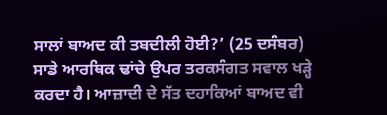ਸਾਲਾਂ ਬਾਅਦ ਕੀ ਤਬਦੀਲੀ ਹੋਈ?’ (25 ਦਸੰਬਰ) ਸਾਡੇ ਆਰਥਿਕ ਢਾਂਚੇ ਉਪਰ ਤਰਕਸੰਗਤ ਸਵਾਲ ਖੜ੍ਹੇ ਕਰਦਾ ਹੈ। ਆਜ਼ਾਦੀ ਦੇ ਸੱਤ ਦਹਾਕਿਆਂ ਬਾਅਦ ਵੀ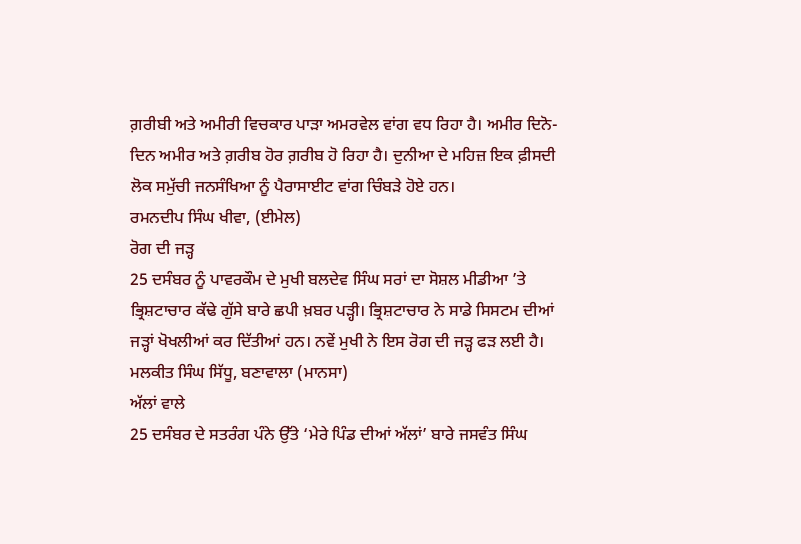ਗ਼ਰੀਬੀ ਅਤੇ ਅਮੀਰੀ ਵਿਚਕਾਰ ਪਾੜਾ ਅਮਰਵੇਲ ਵਾਂਗ ਵਧ ਰਿਹਾ ਹੈ। ਅਮੀਰ ਦਿਨੋ-ਦਿਨ ਅਮੀਰ ਅਤੇ ਗ਼ਰੀਬ ਹੋਰ ਗ਼ਰੀਬ ਹੋ ਰਿਹਾ ਹੈ। ਦੁਨੀਆ ਦੇ ਮਹਿਜ਼ ਇਕ ਫ਼ੀਸਦੀ ਲੋਕ ਸਮੁੱਚੀ ਜਨਸੰਖਿਆ ਨੂੰ ਪੈਰਾਸਾਈਟ ਵਾਂਗ ਚਿੰਬੜੇ ਹੋਏ ਹਨ।
ਰਮਨਦੀਪ ਸਿੰਘ ਖੀਵਾ, (ਈਮੇਲ)
ਰੋਗ ਦੀ ਜੜ੍ਹ
25 ਦਸੰਬਰ ਨੂੰ ਪਾਵਰਕੌਮ ਦੇ ਮੁਖੀ ਬਲਦੇਵ ਸਿੰਘ ਸਰਾਂ ਦਾ ਸੋਸ਼ਲ ਮੀਡੀਆ ’ਤੇ ਭ੍ਰਿਸ਼ਟਾਚਾਰ ਕੱਢੇ ਗੁੱਸੇ ਬਾਰੇ ਛਪੀ ਖ਼ਬਰ ਪੜ੍ਹੀ। ਭ੍ਰਿਸ਼ਟਾਚਾਰ ਨੇ ਸਾਡੇ ਸਿਸਟਮ ਦੀਆਂ ਜੜ੍ਹਾਂ ਖੋਖਲੀਆਂ ਕਰ ਦਿੱਤੀਆਂ ਹਨ। ਨਵੇਂ ਮੁਖੀ ਨੇ ਇਸ ਰੋਗ ਦੀ ਜੜ੍ਹ ਫੜ ਲਈ ਹੈ।
ਮਲਕੀਤ ਸਿੰਘ ਸਿੱਧੂ, ਬਣਾਵਾਲਾ (ਮਾਨਸਾ)
ਅੱਲਾਂ ਵਾਲੇ
25 ਦਸੰਬਰ ਦੇ ਸਤਰੰਗ ਪੰਨੇ ਉੱਤੇ ‘ਮੇਰੇ ਪਿੰਡ ਦੀਆਂ ਅੱਲਾਂ’ ਬਾਰੇ ਜਸਵੰਤ ਸਿੰਘ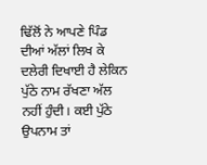ਢਿੱਲੋਂ ਨੇ ਆਪਣੇ ਪਿੰਡ ਦੀਆਂ ਅੱਲਾਂ ਲਿਖ ਕੇ ਦਲੇਰੀ ਦਿਖਾਈ ਹੈ ਲੇਕਿਨ ਪੁੱਠੇ ਨਾਮ ਰੱਖਣਾ ਅੱਲ ਨਹੀਂ ਹੁੰਦੀ। ਕਈ ਪੁੱਠੇ ਉਪਨਾਮ ਤਾਂ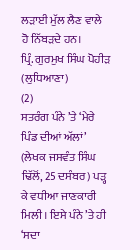ਲੜਾਈ ਮੁੱਲ ਲੈਣ ਵਾਲੇ ਹੋ ਨਿੱਬੜਦੇ ਹਨ।
ਪ੍ਰਿੰ. ਗੁਰਮੁਖ ਸਿੰਘ ਪੋਹੀੜ (ਲੁਧਿਆਣਾ)
(2)
ਸਤਰੰਗ ਪੰਨੇ ’ਤੇ ‘ਮੇਰੇ ਪਿੰਡ ਦੀਆਂ ਅੱਲਾਂ’ (ਲੇਖਕ ਜਸਵੰਤ ਸਿੰਘ ਢਿੱਲੋਂ, 25 ਦਸੰਬਰ) ਪੜ੍ਹ ਕੇ ਵਧੀਆ ਜਾਣਕਾਰੀ ਮਿਲੀ। ਇਸੇ ਪੰਨੇ ’ਤੇ ਹੀ ‘ਸਦਾ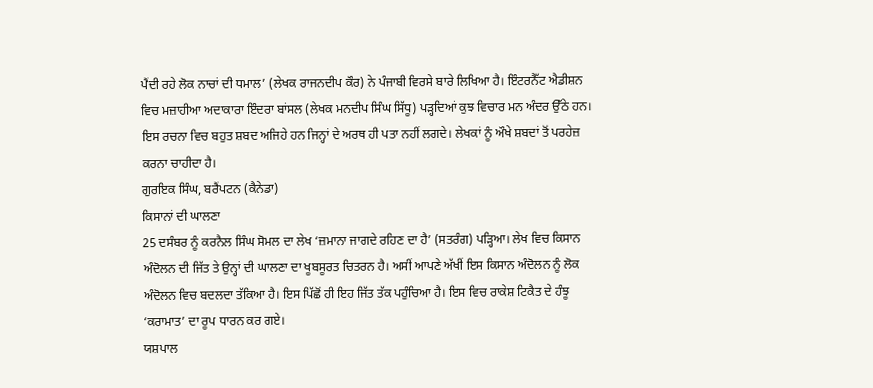ਪੈਂਦੀ ਰਹੇ ਲੋਕ ਨਾਚਾਂ ਦੀ ਧਮਾਲ’ (ਲੇਖਕ ਰਾਜਨਦੀਪ ਕੌਰ) ਨੇ ਪੰਜਾਬੀ ਵਿਰਸੇ ਬਾਰੇ ਲਿਖਿਆ ਹੈ। ਇੰਟਰਨੈੱਟ ਐਡੀਸ਼ਨ ਵਿਚ ਮਜ਼ਾਹੀਆ ਅਦਾਕਾਰਾ ਇੰਦਰਾ ਬਾਂਸਲ (ਲੇਖਕ ਮਨਦੀਪ ਸਿੰਘ ਸਿੱਧੂ) ਪੜ੍ਹਦਿਆਂ ਕੁਝ ਵਿਚਾਰ ਮਨ ਅੰਦਰ ਉੱਠੇ ਹਨ। ਇਸ ਰਚਨਾ ਵਿਚ ਬਹੁਤ ਸ਼ਬਦ ਅਜਿਹੇ ਹਨ ਜਿਨ੍ਹਾਂ ਦੇ ਅਰਥ ਹੀ ਪਤਾ ਨਹੀਂ ਲਗਦੇ। ਲੇਖਕਾਂ ਨੂੰ ਔਖੇ ਸ਼ਬਦਾਂ ਤੋਂ ਪਰਹੇਜ਼ ਕਰਨਾ ਚਾਹੀਦਾ ਹੈ।
ਗੁਰਇਕ ਸਿੰਘ, ਬਰੈਂਪਟਨ (ਕੈਨੇਡਾ)
ਕਿਸਾਨਾਂ ਦੀ ਘਾਲਣਾ
25 ਦਸੰਬਰ ਨੂੰ ਕਰਨੈਲ ਸਿੰਘ ਸੋਮਲ ਦਾ ਲੇਖ ‘ਜ਼ਮਾਨਾ ਜਾਗਦੇ ਰਹਿਣ ਦਾ ਹੈ’ (ਸਤਰੰਗ) ਪੜ੍ਹਿਆ। ਲੇਖ ਵਿਚ ਕਿਸਾਨ ਅੰਦੋਲਨ ਦੀ ਜਿੱਤ ਤੇ ਉਨ੍ਹਾਂ ਦੀ ਘਾਲਣਾ ਦਾ ਖੂਬਸੂਰਤ ਚਿਤਰਨ ਹੈ। ਅਸੀਂ ਆਪਣੇ ਅੱਖੀਂ ਇਸ ਕਿਸਾਨ ਅੰਦੋਲਨ ਨੂੰ ਲੋਕ ਅੰਦੋਲਨ ਵਿਚ ਬਦਲਦਾ ਤੱਕਿਆ ਹੈ। ਇਸ ਪਿੱਛੋਂ ਹੀ ਇਹ ਜਿੱਤ ਤੱਕ ਪਹੁੰਚਿਆ ਹੈ। ਇਸ ਵਿਚ ਰਾਕੇਸ਼ ਟਿਕੈਤ ਦੇ ਹੰਝੂ ‘ਕਰਾਮਾਤ’ ਦਾ ਰੂਪ ਧਾਰਨ ਕਰ ਗਏ।
ਯਸ਼ਪਾਲ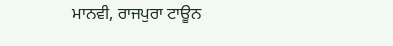ਮਾਨਵੀ, ਰਾਜਪੁਰਾ ਟਾਊਨ